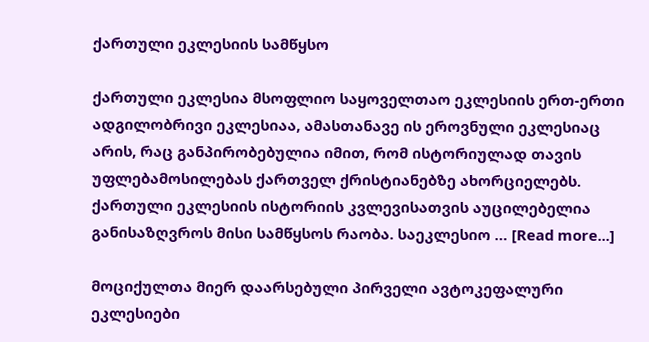ქართული ეკლესიის სამწყსო

ქართული ეკლესია მსოფლიო საყოველთაო ეკლესიის ერთ-ერთი ადგილობრივი ეკლესიაა, ამასთანავე ის ეროვნული ეკლესიაც არის, რაც განპირობებულია იმით, რომ ისტორიულად თავის უფლებამოსილებას ქართველ ქრისტიანებზე ახორციელებს. ქართული ეკლესიის ისტორიის კვლევისათვის აუცილებელია განისაზღვროს მისი სამწყსოს რაობა. საეკლესიო … [Read more...]

მოციქულთა მიერ დაარსებული პირველი ავტოკეფალური ეკლესიები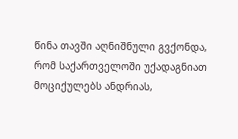წინა თავში აღნიშნული გვქონდა, რომ საქართველოში უქადაგნიათ მოციქულებს ანდრიას,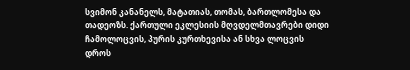სვიმონ კანანელს, მატათიას, თომას, ბართლომესა და თადეოზს. ქართული ეკლესიის მღვდელმთავრები დიდი ჩამოლოცვის, პურის კურთხევისა ან სხვა ლოცვის დროს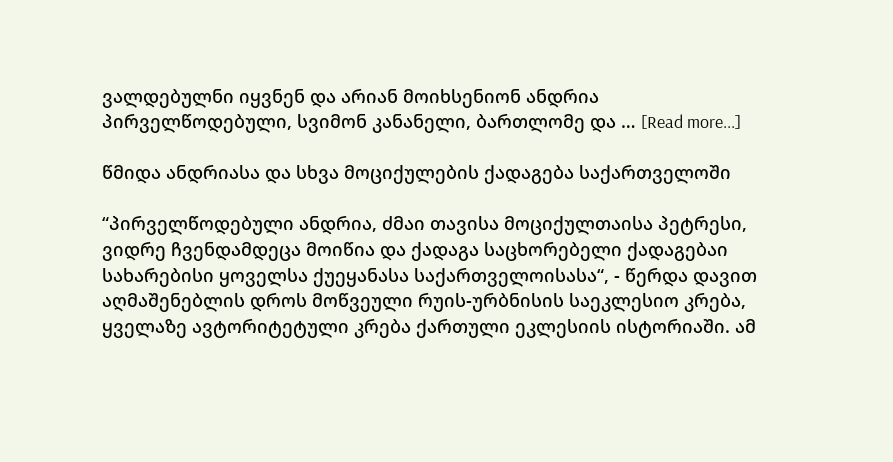ვალდებულნი იყვნენ და არიან მოიხსენიონ ანდრია პირველწოდებული, სვიმონ კანანელი, ბართლომე და … [Read more...]

წმიდა ანდრიასა და სხვა მოციქულების ქადაგება საქართველოში

“პირველწოდებული ანდრია, ძმაი თავისა მოციქულთაისა პეტრესი, ვიდრე ჩვენდამდეცა მოიწია და ქადაგა საცხორებელი ქადაგებაი სახარებისი ყოველსა ქუეყანასა საქართველოისასა“, - წერდა დავით აღმაშენებლის დროს მოწვეული რუის-ურბნისის საეკლესიო კრება, ყველაზე ავტორიტეტული კრება ქართული ეკლესიის ისტორიაში. ამ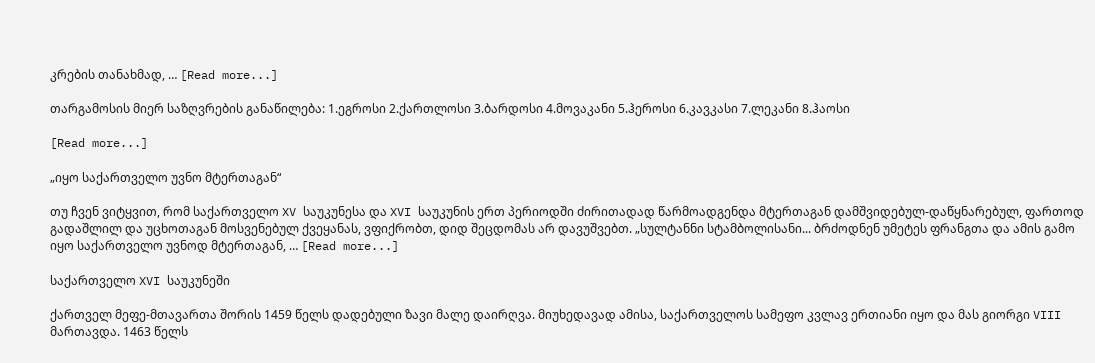კრების თანახმად, … [Read more...]

თარგამოსის მიერ საზღვრების განაწილება: 1.ეგროსი 2.ქართლოსი 3.ბარდოსი 4.მოვაკანი 5.ჰეროსი 6.კავკასი 7.ლეკანი 8.ჰაოსი

[Read more...]

„იყო საქართველო უვნო მტერთაგან“

თუ ჩვენ ვიტყვით, რომ საქართველო XV საუკუნესა და XVI საუკუნის ერთ პერიოდში ძირითადად წარმოადგენდა მტერთაგან დამშვიდებულ-დაწყნარებულ, ფართოდ გადაშლილ და უცხოთაგან მოსვენებულ ქვეყანას, ვფიქრობთ, დიდ შეცდომას არ დავუშვებთ. „სულტანნი სტამბოლისანი... ბრძოდნენ უმეტეს ფრანგთა და ამის გამო იყო საქართველო უვნოდ მტერთაგან, … [Read more...]

საქართველო XVI საუკუნეში

ქართველ მეფე-მთავართა შორის 1459 წელს დადებული ზავი მალე დაირღვა. მიუხედავად ამისა, საქართველოს სამეფო კვლავ ერთიანი იყო და მას გიორგი VIII მართავდა. 1463 წელს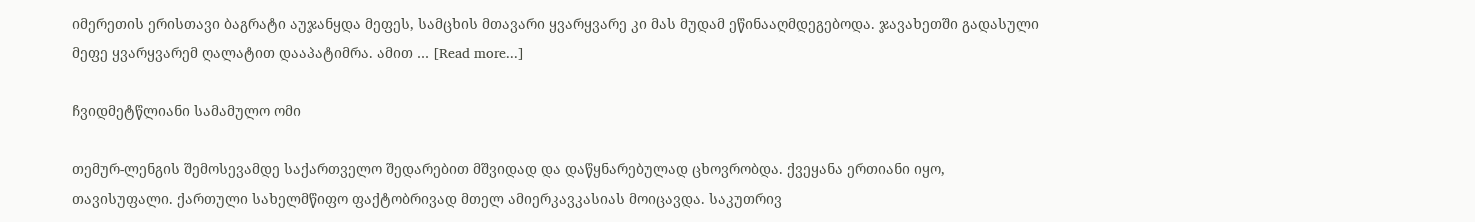იმერეთის ერისთავი ბაგრატი აუჯანყდა მეფეს, სამცხის მთავარი ყვარყვარე კი მას მუდამ ეწინააღმდეგებოდა. ჯავახეთში გადასული მეფე ყვარყვარემ ღალატით დააპატიმრა. ამით … [Read more...]

ჩვიდმეტწლიანი სამამულო ომი

თემურ-ლენგის შემოსევამდე საქართველო შედარებით მშვიდად და დაწყნარებულად ცხოვრობდა. ქვეყანა ერთიანი იყო, თავისუფალი. ქართული სახელმწიფო ფაქტობრივად მთელ ამიერკავკასიას მოიცავდა. საკუთრივ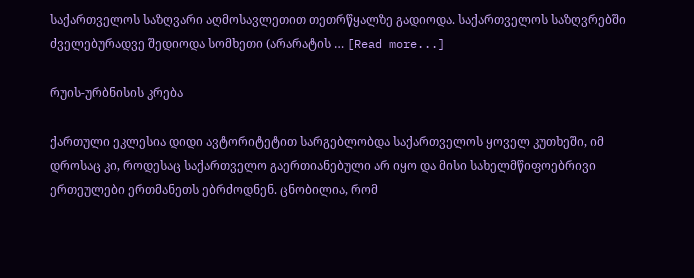საქართველოს საზღვარი აღმოსავლეთით თეთრწყალზე გადიოდა. საქართველოს საზღვრებში ძველებურადვე შედიოდა სომხეთი (არარატის … [Read more...]

რუის-ურბნისის კრება

ქართული ეკლესია დიდი ავტორიტეტით სარგებლობდა საქართველოს ყოველ კუთხეში, იმ დროსაც კი, როდესაც საქართველო გაერთიანებული არ იყო და მისი სახელმწიფოებრივი ერთეულები ერთმანეთს ებრძოდნენ. ცნობილია, რომ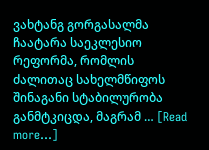ვახტანგ გორგასალმა ჩაატარა საეკლესიო რეფორმა, რომლის ძალითაც სახელმწიფოს შინაგანი სტაბილურობა განმტკიცდა, მაგრამ … [Read more...]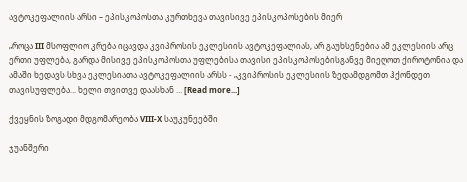ავტოკეფალიის არსი – ეპისკოპოსთა კურთხევა თავისივე ეპისკოპოსების მიერ

„როცა III მსოფლიო კრება იცავდა კვიპროსის ეკლესიის ავტოკეფალიას, არ გაუხსენებია ამ ეკლესიის არც ერთი უფლება, გარდა მისივე ეპისკოპოსთა უფლებისა თავისი ეპისკოპოსებისგანვე მიეღოთ ქიროტონია და ამაში ხედავს სხვა ეკლესიათა ავტოკეფალიის არსს - „კვიპროსის ეკლესიის ზედამდგომთ ჰქონდეთ თავისუფლება... ხელი თვითვე დაასხან … [Read more...]

ქვეყნის ზოგადი მდგომარეობა VIII-X საუკუნეებში

ჯუანშერი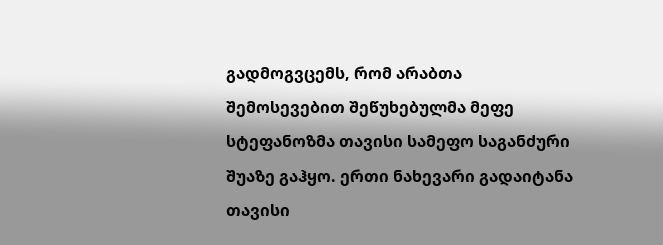გადმოგვცემს, რომ არაბთა შემოსევებით შეწუხებულმა მეფე სტეფანოზმა თავისი სამეფო საგანძური შუაზე გაჰყო. ერთი ნახევარი გადაიტანა თავისი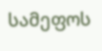სამეფოს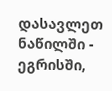დასავლეთ ნაწილში - ეგრისში,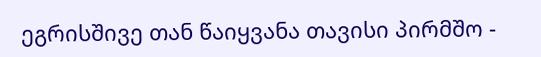ეგრისშივე თან წაიყვანა თავისი პირმშო -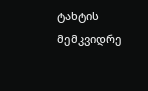ტახტის მემკვიდრე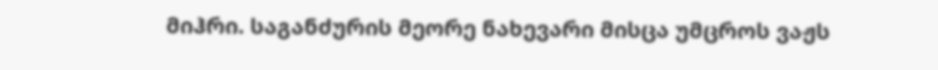მიჰრი. საგანძურის მეორე ნახევარი მისცა უმცროს ვაჟს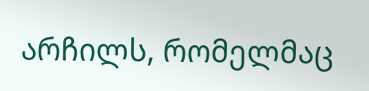არჩილს, რომელმაც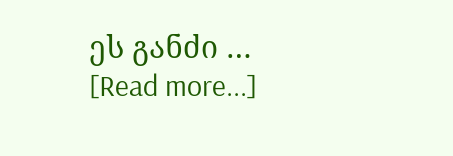ეს განძი … [Read more...]